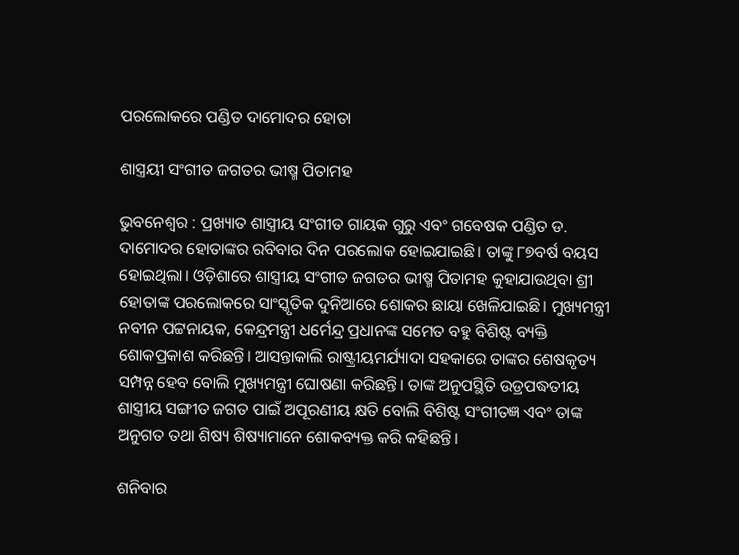ପରଲୋକରେ ପଣ୍ଡିତ ଦାମୋଦର ହୋତା

ଶାସ୍ତ୍ରୟୀ ସଂଗୀତ ଜଗତର ଭୀଷ୍ମ ପିତାମହ

ଭୁବନେଶ୍ବର : ପ୍ରଖ୍ୟାତ ଶାସ୍ତ୍ରୀୟ ସଂଗୀତ ଗାୟକ ଗୁରୁ ଏବଂ ଗବେଷକ ପଣ୍ଡିତ ଡ. ଦାମୋଦର ହୋତାଙ୍କର ରବିବାର ଦିନ ପରଲୋକ ହୋଇଯାଇଛି। ତାଙ୍କୁ ୮୭ବର୍ଷ ବୟସ ହୋଇଥିଲା। ଓଡ଼ିଶାରେ ଶାସ୍ତ୍ରୀୟ ସଂଗୀତ ଜଗତର ଭୀଷ୍ମ ପିତାମହ କୁହାଯାଉଥିବା ଶ୍ରୀ ହୋତାଙ୍କ ପରଲୋକରେ ସାଂସ୍କୃତିକ ଦୁନିଆରେ ଶୋକର ଛାୟା ଖେଳିଯାଇଛି। ମୁଖ୍ୟମନ୍ତ୍ରୀ ନବୀନ ପଟ୍ଟନାୟକ, କେନ୍ଦ୍ରମନ୍ତ୍ରୀ ଧର୍ମେନ୍ଦ୍ର ପ୍ରଧାନଙ୍କ ସମେତ ବହୁ ବିଶିଷ୍ଟ ବ୍ୟକ୍ତି ଶୋକପ୍ରକାଶ କରିଛନ୍ତି। ଆସନ୍ତାକାଲି ରାଷ୍ଟ୍ରୀୟମର୍ଯ୍ୟାଦା ସହକାରେ ତାଙ୍କର ଶେଷକୃତ୍ୟ ସମ୍ପନ୍ନ ହେବ ବୋଲି ମୁଖ୍ୟମନ୍ତ୍ରୀ ଘୋଷଣା କରିଛନ୍ତି। ତାଙ୍କ ଅନୁପସ୍ଥିତି ଉଡ୍ରପଦ୍ଧତୀୟ ଶାସ୍ତ୍ରୀୟ ସଙ୍ଗୀତ ଜଗତ ପାଇଁ ଅପୂରଣୀୟ କ୍ଷତି ବୋଲି ବିଶିଷ୍ଟ ସଂଗୀତଜ୍ଞ ଏବଂ ତାଙ୍କ ଅନୁଗତ ତଥା ଶିଷ୍ୟ ଶିଷ୍ୟାମାନେ ଶୋକବ୍ୟକ୍ତ କରି କହିଛନ୍ତି।

ଶନିବାର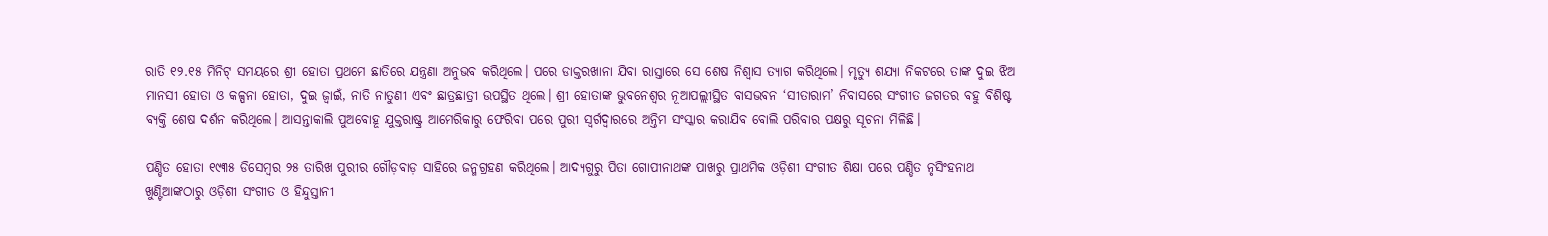ରାତି ୧୨.୧୫ ମିନିଟ୍‌ ସମୟରେ ଶ୍ରୀ ହୋତା ପ୍ରଥମେ ଛାତିରେ ଯନ୍ତ୍ରଣା ଅନୁଭବ କରିଥିଲେ। ପରେ ଡାକ୍ତରଖାନା ଯିବା ରାସ୍ତାରେ ସେ ଶେଷ ନିଶ୍ବାସ ତ୍ୟାଗ କରିଥିଲେ। ମୃତ୍ୟୁ ଶଯ୍ୟା ନିକଟରେ ତାଙ୍କ ଦୁଇ ଝିଅ ମାନସୀ ହୋତା ଓ କଳ୍ପନା ହୋତା, ଦୁଇ ଜ୍ବାଇଁ, ନାତି ନାତୁଣୀ ଏବଂ ଛାତ୍ରଛାତ୍ରୀ ଉପସ୍ଥିତ ଥିଲେ। ଶ୍ରୀ ହୋତାଙ୍କ ଭୁବନେଶ୍ବର ନୂଆପଲ୍ଲୀସ୍ଥିତ ବାସଭବନ ‘ସୀତାରାମ’ ନିବାସରେ ସଂଗୀତ ଜଗତର ବହୁ ବିଶିଷ୍ଟ ବ୍ୟକ୍ତି ଶେଷ ଦର୍ଶନ କରିଥିଲେ। ଆସନ୍ତାକାଲି ପୁଅବୋହୂ ଯୁକ୍ତରାଷ୍ଟ୍ର ଆମେରିକାରୁ ଫେରିବା ପରେ ପୁରୀ ସ୍ବର୍ଗଦ୍ବାରରେ ଅନ୍ତିମ ସଂସ୍କାର କରାଯିବ ବୋଲି ପରିବାର ପକ୍ଷରୁ ସୂଚନା ମିଳିଛି।

ପଣ୍ଡିତ ହୋତା ୧୯୩୫ ଡିସେମ୍ବର ୨୫ ତାରିଖ ପୁରୀର ଗୌଡ଼ବାଡ଼ ସାହିରେ ଜନ୍ମଗ୍ରହଣ କରିଥିଲେ। ଆଦ୍ୟଗୁରୁ ପିତା ଗୋପୀନାଥଙ୍କ ପାଖରୁ ପ୍ରାଥମିକ ଓଡ଼ିଶୀ ସଂଗୀତ ଶିକ୍ଷା ପରେ ପଣ୍ଡିତ ନୃସିଂହନାଥ ଖୁଣ୍ଟିଆଙ୍କଠାରୁ ଓଡ଼ିଶୀ ସଂଗୀତ ଓ ହିନ୍ଦୁସ୍ତାନୀ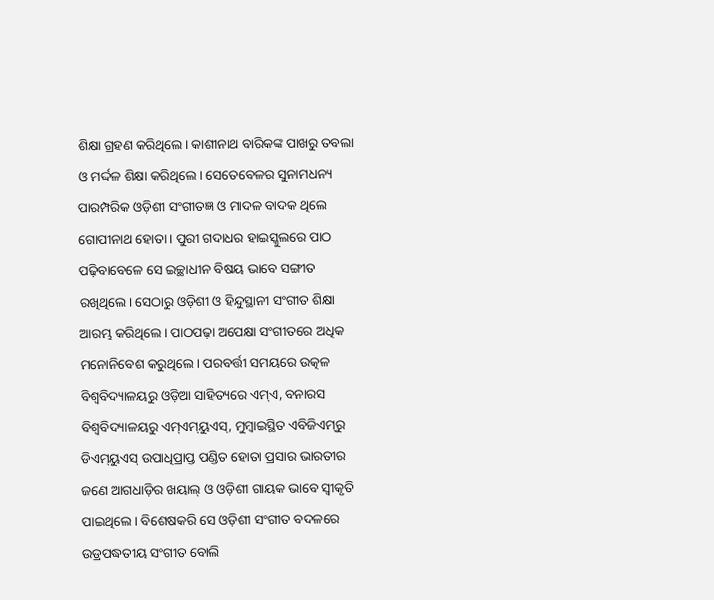ଶିକ୍ଷା ଗ୍ରହଣ କରିଥିଲେ। କାଶୀନାଥ ବାରିକଙ୍କ ପାଖରୁ ତବଲା ଓ ମର୍ଦ୍ଦଳ ଶିକ୍ଷା କରିଥିଲେ। ସେତେବେଳର ସୁନାମଧନ୍ୟ ପାରମ୍ପରିକ ଓଡ଼ିଶୀ ସଂଗୀତଜ୍ଞ ଓ ମାଦଳ ବାଦକ ଥିଲେ ଗୋପୀନାଥ ହୋତା। ପୁରୀ ଗଦାଧର ହାଇସ୍କୁଲରେ ପାଠ ପଢ଼ିବାବେଳେ ସେ ଇଚ୍ଛାଧୀନ ବିଷୟ ଭାବେ ସଙ୍ଗୀତ ରଖିଥିଲେ। ସେଠାରୁ ଓଡ଼ିଶୀ ଓ ହିନ୍ଦୁସ୍ଥାନୀ ସଂଗୀତ ଶିକ୍ଷା ଆରମ୍ଭ କରିଥିଲେ। ପାଠପଢ଼ା ଅପେକ୍ଷା ସଂଗୀତରେ ଅଧିକ ମନୋନିବେଶ କରୁଥିଲେ। ପରବର୍ତ୍ତୀ ସମୟରେ ଉତ୍କଳ ବିଶ୍ବବିଦ୍ୟାଳୟରୁ ଓଡ଼ିଆ ସାହିତ୍ୟରେ ଏମ୍‌ଏ, ବନାରସ ବିଶ୍ବବିଦ୍ୟାଳୟରୁ ଏମ୍‌ଏମ୍‌ୟୁଏସ୍‌, ମୁମ୍ବାଇସ୍ଥିତ ଏବିଜିଏମ୍‌ରୁ ଡିଏମ୍‌ୟୁଏସ୍‌ ଉପାଧିପ୍ରାପ୍ତ ପଣ୍ଡିତ ହୋତା ପ୍ରସାର ଭାରତୀର ଜଣେ ଆଗଧାଡ଼ିର ଖୟାଲ୍‌ ଓ ଓଡ଼ିଶୀ ଗାୟକ ଭାବେ ସ୍ବୀକୃତି ପାଇଥିଲେ। ବିଶେଷକରି ସେ ଓଡ଼ିଶୀ ସଂଗୀତ ବଦଳରେ ଉଡ୍ରପଦ୍ଧତୀୟ ସଂଗୀତ ବୋଲି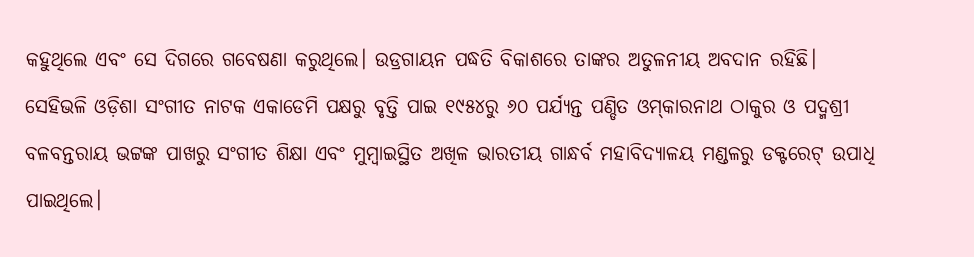କହୁଥିଲେ ଏବଂ ସେ ଦିଗରେ ଗବେଷଣା କରୁଥିଲେ। ଉଡ୍ରଗାୟନ ପଦ୍ଧତି ବିକାଶରେ ତାଙ୍କର ଅତୁଳନୀୟ ଅବଦାନ ରହିଛି। ସେହିଭଳି ଓଡ଼ିଶା ସଂଗୀତ ନାଟକ ଏକାଡେମି ପକ୍ଷରୁ ବୃତ୍ତି ପାଇ ୧୯୫୪ରୁ ୬୦ ପର୍ଯ୍ୟନ୍ତ ପଣ୍ଡିତ ଓମ୍‌କାରନାଥ ଠାକୁର ଓ ପଦ୍ମଶ୍ରୀ ବଳବନ୍ତରାୟ ଭଟ୍ଟଙ୍କ ପାଖରୁ ସଂଗୀତ ଶିକ୍ଷା ଏବଂ ମୁମ୍ବାଇସ୍ଥିତ ଅଖିଳ ଭାରତୀୟ ଗାନ୍ଧର୍ବ ମହାବିଦ୍ୟାଳୟ ମଣ୍ଡଳରୁ ଡକ୍ଟରେଟ୍‌ ଉପାଧି ପାଇଥିଲେ।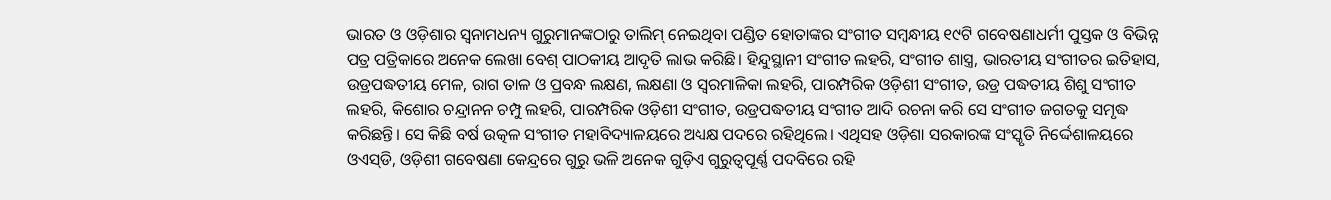ଭାରତ ଓ ଓଡ଼ିଶାର ସ୍ବନାମଧନ୍ୟ ଗୁରୁମାନଙ୍କଠାରୁ ତା‌ଲିମ୍‌ ନେଇଥିବା ପଣ୍ଡିତ ହୋତାଙ୍କର ସଂଗୀତ ସମ୍ବନ୍ଧୀୟ ୧୯ଟି ଗବେଷଣାଧର୍ମୀ ପୁସ୍ତକ ଓ ବିଭିନ୍ନ ପତ୍ର ପତ୍ରିକାରେ ଅନେକ ଲେଖା ବେଶ୍‌ ପାଠକୀୟ ଆଦୃତି ଲାଭ କରିଛି। ହିନ୍ଦୁସ୍ଥାନୀ ସଂଗୀତ ଲହରି, ସଂଗୀତ ଶାସ୍ତ୍ର, ଭାରତୀୟ ସଂଗୀତର ଇତିହାସ, ଉଡ୍ରପଦ୍ଧତୀୟ ମେଳ, ରାଗ ତାଳ ଓ ପ୍ରବନ୍ଧ ଲକ୍ଷଣ, ଲକ୍ଷଣା ଓ ସ୍ବରମାଳିକା ଲହରି, ପାରମ୍ପରିକ ଓଡ଼ିଶୀ ସଂଗୀତ, ଉଡ୍ର ପଦ୍ଧତୀୟ ଶିଶୁ ସଂଗୀତ ଲହରି, କିଶୋର ଚନ୍ଦ୍ରାନନ ଚମ୍ପୁ ଲହରି, ପାରମ୍ପରିକ ଓଡ଼ିଶୀ ସଂଗୀତ, ଉଡ୍ରପଦ୍ଧତୀୟ ସଂଗୀତ ଆଦି ରଚନା କରି ସେ ସଂଗୀତ ଜଗତକୁ ସମୃଦ୍ଧ କରିଛନ୍ତି। ସେ କିଛି ବର୍ଷ ଉତ୍କଳ ସଂଗୀତ ମହାବିଦ୍ୟାଳୟରେ ଅଧ୍ୟକ୍ଷ ପଦରେ ରହିଥିଲେ। ଏଥିସହ ଓଡ଼ିଶା ସରକାରଙ୍କ ସଂସ୍କୃତି ନିର୍ଦ୍ଦେଶାଳୟରେ ଓଏସ୍‌ଡି, ଓଡ଼ିଶୀ ଗବେଷଣା କେନ୍ଦ୍ରରେ ଗୁରୁ ଭଳି ଅନେକ ଗୁଡ଼ିଏ ଗୁରୁତ୍ବପୂର୍ଣ୍ଣ ପଦବିରେ ରହି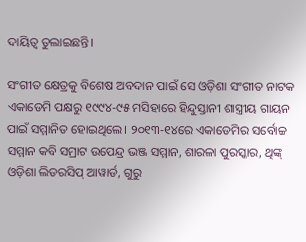ଦାୟିତ୍ବ ତୁଲାଇଛନ୍ତି।

ସଂଗୀତ କ୍ଷେତ୍ରକୁ ବିଶେଷ ଅବଦାନ ପାଇଁ ସେ ଓଡ଼ିଶା ସଂଗୀତ ନାଟକ ଏକାଡେମି ପକ୍ଷରୁ ୧୯୯୪-୯୫ ମସିହାରେ ହିନ୍ଦୁସ୍ତାନୀ ଶାସ୍ତ୍ରୀୟ ଗାୟନ ପାଇଁ ସମ୍ମାନିତ ହୋଇଥିଲେ। ୨୦୧୩-୧୪ରେ ଏକାଡେମିର ସର୍ବୋଚ୍ଚ ସମ୍ମାନ କବି ସମ୍ରାଟ ଉପେନ୍ଦ୍ର ଭଞ୍ଜ ସମ୍ମାନ, ଶାରଳା ପୁରସ୍କାର, ଥିଙ୍କ୍‌ ଓଡ଼ିଶା ଲିଡରସିପ୍‌ ଆୱାର୍ଡ, ଗୁରୁ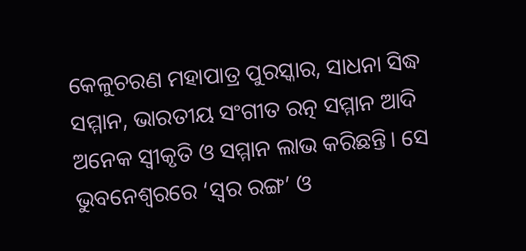କେଳୁଚରଣ ମହାପାତ୍ର ପୁରସ୍କାର, ସାଧନା ସିଦ୍ଧ ସମ୍ମାନ, ଭାରତୀୟ ସଂଗୀତ ରତ୍ନ ସମ୍ମାନ ଆଦି ଅନେକ ସ୍ବୀକୃତି ଓ ସମ୍ମାନ ଲାଭ କରିଛନ୍ତି। ସେ ଭୁବନେଶ୍ବରରେ ‘ସ୍ବର ରଙ୍ଗ’ ଓ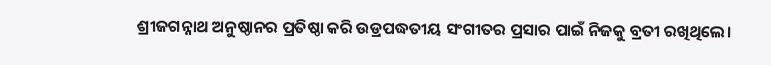ଶ୍ରୀଜଗନ୍ନାଥ ଅନୁଷ୍ଠାନର ପ୍ରତିଷ୍ଠା କରି ଉଡ୍ରପଦ୍ଧତୀୟ ସଂଗୀତର ପ୍ରସାର ପାଇଁ ନିଜକୁ ବ୍ରତୀ ରଖିଥିଲେ।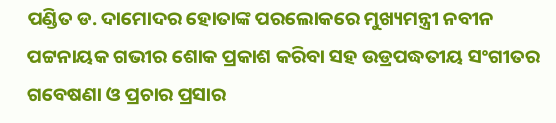ପଣ୍ଡିତ ଡ. ଦାମୋଦର ହୋତାଙ୍କ ପରଲୋକରେ ମୁଖ୍ୟମନ୍ତ୍ରୀ ନବୀନ ପଟ୍ଟନାୟକ ଗଭୀର ଶୋକ ପ୍ରକାଶ କରିବା ସହ ଉଡ୍ରପଦ୍ଧତୀୟ ସଂଗୀତର ଗବେଷଣା ଓ ପ୍ରଚାର ପ୍ରସାର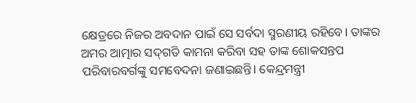କ୍ଷେତ୍ରରେ ନିଜର ଅବଦାନ ପାଇଁ ସେ ସର୍ବଦା ସ୍ମରଣୀୟ ରହିବେ। ତାଙ୍କର ଅମର ଆତ୍ମାର ସଦ୍‌ଗତି କାମନା କରିବା ସହ ତାଙ୍କ ଶୋକସନ୍ତପ ପରିବାରବର୍ଗଙ୍କୁ ସମବେଦନା ଜଣାଇଛନ୍ତି। କେନ୍ଦ୍ରମନ୍ତ୍ରୀ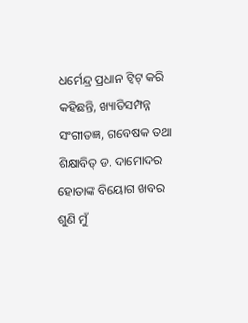ଧର୍ମେନ୍ଦ୍ର ପ୍ରଧାନ ଟ୍ବିଟ୍‌ କରି କହିଛନ୍ତି, ଖ୍ୟାତିସମ୍ପନ୍ନ ସଂଗୀତଜ୍ଞ, ଗବେଷକ ତଥା ଶିକ୍ଷାବିତ୍‌ ଡ. ଦାମୋଦର ହୋତାଙ୍କ ବିୟୋଗ ଖବର ଶୁଣି ମୁଁ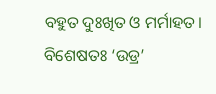ବହୁତ ଦୁଃଖିତ ଓ ମର୍ମାହତ। ବିଶେଷତଃ ‘ଉଡ୍ର’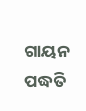ଗାୟନ ପଦ୍ଧତି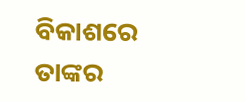ବିକାଶରେ ତାଙ୍କର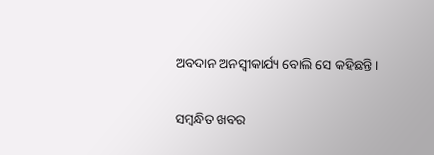ଅବଦାନ ଅନସ୍ବୀକାର୍ଯ୍ୟ ବୋଲି ସେ କହିଛନ୍ତି।

ସମ୍ବନ୍ଧିତ ଖବର